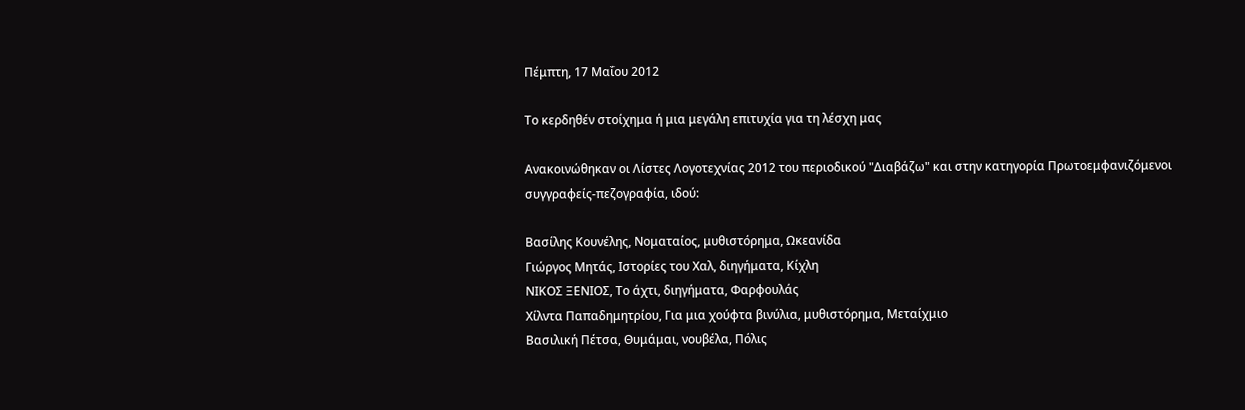Πέμπτη, 17 Μαΐου 2012

Το κερδηθέν στοίχημα ή μια μεγάλη επιτυχία για τη λέσχη μας

Ανακοινώθηκαν οι Λίστες Λογοτεχνίας 2012 του περιοδικού "Διαβάζω" και στην κατηγορία Πρωτοεμφανιζόμενοι συγγραφείς-πεζογραφία, ιδού:

Βασίλης Κουνέλης, Νοματαίος, μυθιστόρημα, Ωκεανίδα
Γιώργος Μητάς, Ιστορίες του Χαλ, διηγήματα, Κίχλη
ΝΙΚΟΣ ΞΕΝΙΟΣ, Το άχτι, διηγήματα, Φαρφουλάς
Χίλντα Παπαδημητρίου, Για μια χούφτα βινύλια, μυθιστόρημα, Μεταίχμιο
Βασιλική Πέτσα, Θυμάμαι, νουβέλα, Πόλις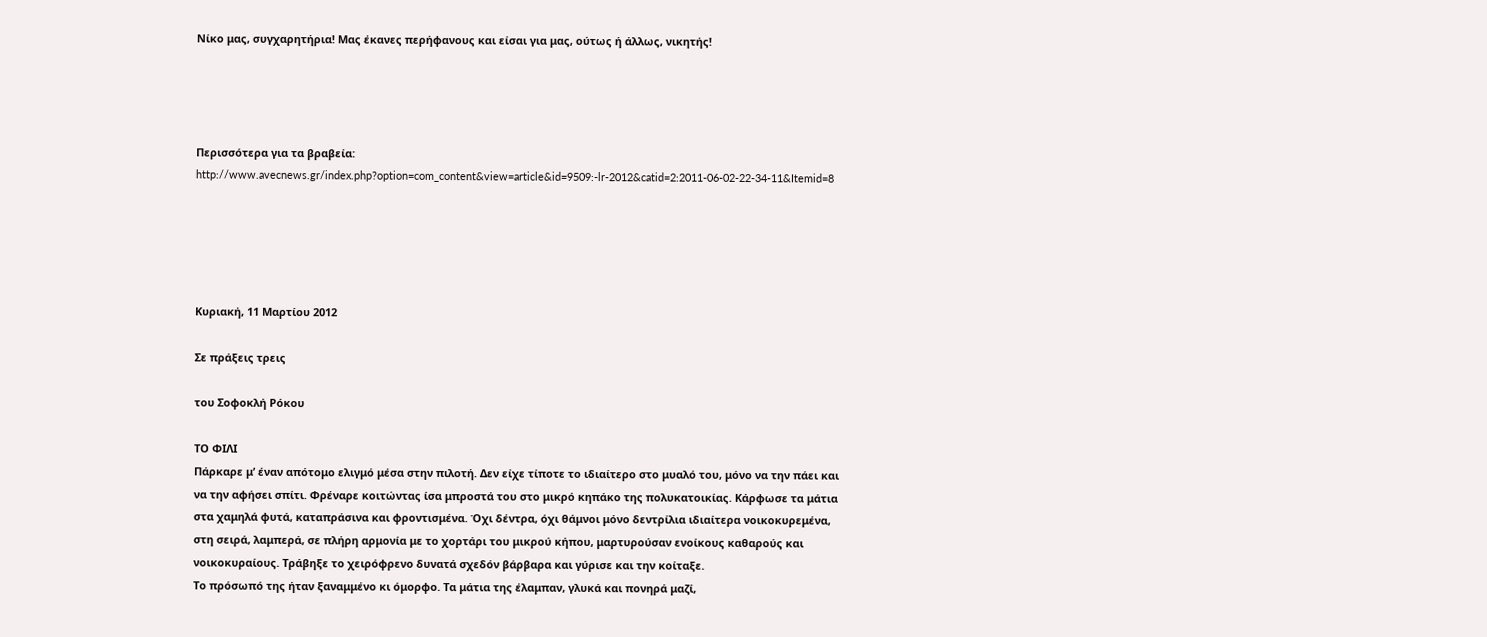Νίκο μας, συγχαρητήρια! Μας έκανες περήφανους και είσαι για μας, ούτως ή άλλως, νικητής!




Περισσότερα για τα βραβεία:
http://www.avecnews.gr/index.php?option=com_content&view=article&id=9509:-lr-2012&catid=2:2011-06-02-22-34-11&Itemid=8





Κυριακή, 11 Μαρτίου 2012

Σε πράξεις τρεις

του Σοφοκλή Ρόκου

ΤΟ ΦΙΛΙ
Πάρκαρε μ’ έναν απότομο ελιγμό μέσα στην πιλοτή. Δεν είχε τίποτε το ιδιαίτερο στο μυαλό του, μόνο να την πάει και να την αφήσει σπίτι. Φρέναρε κοιτώντας ίσα μπροστά του στο μικρό κηπάκο της πολυκατοικίας. Κάρφωσε τα μάτια στα χαμηλά φυτά, καταπράσινα και φροντισμένα. Όχι δέντρα, όχι θάμνοι μόνο δεντρίλια ιδιαίτερα νοικοκυρεμένα, στη σειρά, λαμπερά, σε πλήρη αρμονία με το χορτάρι του μικρού κήπου, μαρτυρούσαν ενοίκους καθαρούς και νοικοκυραίους. Τράβηξε το χειρόφρενο δυνατά σχεδόν βάρβαρα και γύρισε και την κοίταξε.
Το πρόσωπό της ήταν ξαναμμένο κι όμορφο. Τα μάτια της έλαμπαν, γλυκά και πονηρά μαζί,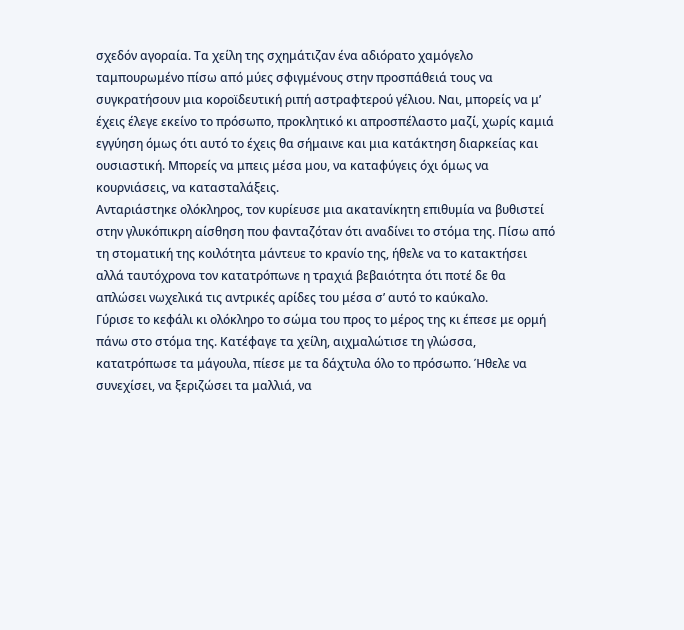σχεδόν αγοραία. Τα χείλη της σχημάτιζαν ένα αδιόρατο χαμόγελο ταμπουρωμένο πίσω από μύες σφιγμένους στην προσπάθειά τους να συγκρατήσουν μια κοροϊδευτική ριπή αστραφτερού γέλιου. Ναι, μπορείς να μ’ έχεις έλεγε εκείνο το πρόσωπο, προκλητικό κι απροσπέλαστο μαζί, χωρίς καμιά εγγύηση όμως ότι αυτό το έχεις θα σήμαινε και μια κατάκτηση διαρκείας και ουσιαστική. Μπορείς να μπεις μέσα μου, να καταφύγεις όχι όμως να κουρνιάσεις, να κατασταλάξεις.
Ανταριάστηκε ολόκληρος, τον κυρίευσε μια ακατανίκητη επιθυμία να βυθιστεί στην γλυκόπικρη αίσθηση που φανταζόταν ότι αναδίνει το στόμα της. Πίσω από τη στοματική της κοιλότητα μάντευε το κρανίο της, ήθελε να το κατακτήσει αλλά ταυτόχρονα τον κατατρόπωνε η τραχιά βεβαιότητα ότι ποτέ δε θα απλώσει νωχελικά τις αντρικές αρίδες του μέσα σ’ αυτό το καύκαλο.
Γύρισε το κεφάλι κι ολόκληρο το σώμα του προς το μέρος της κι έπεσε με ορμή πάνω στο στόμα της. Κατέφαγε τα χείλη, αιχμαλώτισε τη γλώσσα, κατατρόπωσε τα μάγουλα, πίεσε με τα δάχτυλα όλο το πρόσωπο. Ήθελε να συνεχίσει, να ξεριζώσει τα μαλλιά, να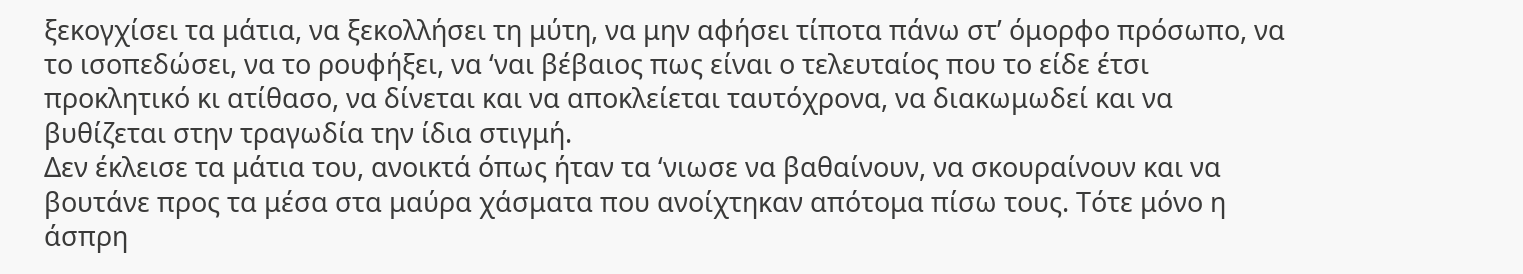ξεκογχίσει τα μάτια, να ξεκολλήσει τη μύτη, να μην αφήσει τίποτα πάνω στ’ όμορφο πρόσωπο, να το ισοπεδώσει, να το ρουφήξει, να ‘ναι βέβαιος πως είναι ο τελευταίος που το είδε έτσι προκλητικό κι ατίθασο, να δίνεται και να αποκλείεται ταυτόχρονα, να διακωμωδεί και να βυθίζεται στην τραγωδία την ίδια στιγμή.
Δεν έκλεισε τα μάτια του, ανοικτά όπως ήταν τα ‘νιωσε να βαθαίνουν, να σκουραίνουν και να βουτάνε προς τα μέσα στα μαύρα χάσματα που ανοίχτηκαν απότομα πίσω τους. Τότε μόνο η άσπρη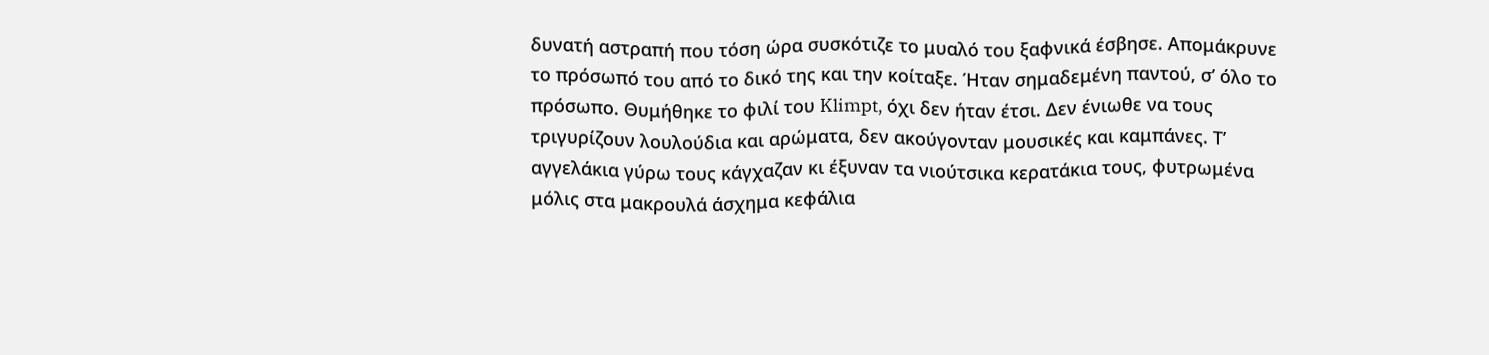δυνατή αστραπή που τόση ώρα συσκότιζε το μυαλό του ξαφνικά έσβησε. Απομάκρυνε το πρόσωπό του από το δικό της και την κοίταξε. Ήταν σημαδεμένη παντού, σ’ όλο το πρόσωπο. Θυμήθηκε το φιλί του Klimpt, όχι δεν ήταν έτσι. Δεν ένιωθε να τους τριγυρίζουν λουλούδια και αρώματα, δεν ακούγονταν μουσικές και καμπάνες. Τ’ αγγελάκια γύρω τους κάγχαζαν κι έξυναν τα νιούτσικα κερατάκια τους, φυτρωμένα μόλις στα μακρουλά άσχημα κεφάλια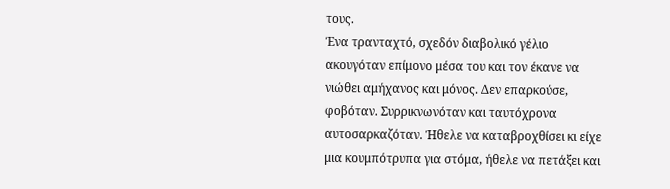τους.
Ένα τρανταχτό, σχεδόν διαβολικό γέλιο ακουγόταν επίμονο μέσα του και τον έκανε να νιώθει αμήχανος και μόνος. Δεν επαρκούσε, φοβόταν. Συρρικνωνόταν και ταυτόχρονα αυτοσαρκαζόταν. Ήθελε να καταβροχθίσει κι είχε μια κουμπότρυπα για στόμα, ήθελε να πετάξει και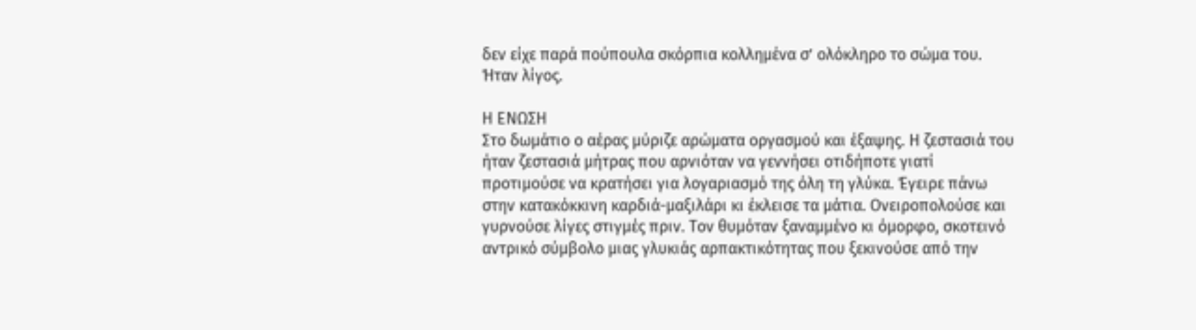δεν είχε παρά πούπουλα σκόρπια κολλημένα σ’ ολόκληρο το σώμα του. Ήταν λίγος.

Η ΕΝΩΣΗ
Στο δωμάτιο ο αέρας μύριζε αρώματα οργασμού και έξαψης. Η ζεστασιά του ήταν ζεστασιά μήτρας που αρνιόταν να γεννήσει οτιδήποτε γιατί προτιμούσε να κρατήσει για λογαριασμό της όλη τη γλύκα. Έγειρε πάνω στην κατακόκκινη καρδιά-μαξιλάρι κι έκλεισε τα μάτια. Ονειροπολούσε και γυρνούσε λίγες στιγμές πριν. Τον θυμόταν ξαναμμένο κι όμορφο, σκοτεινό αντρικό σύμβολο μιας γλυκιάς αρπακτικότητας που ξεκινούσε από την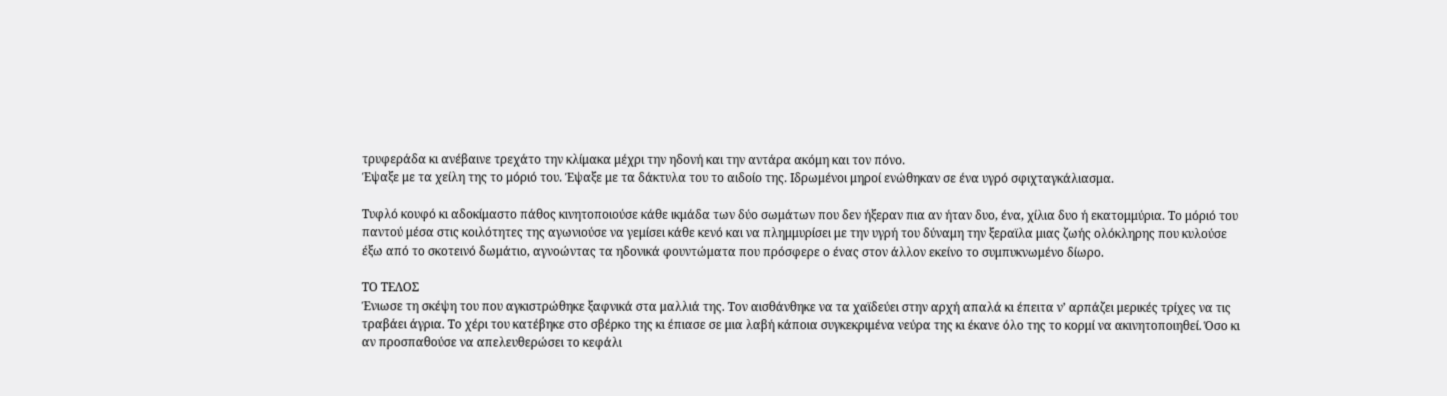τρυφεράδα κι ανέβαινε τρεχάτο την κλίμακα μέχρι την ηδονή και την αντάρα ακόμη και τον πόνο.
Έψαξε με τα χείλη της το μόριό του. Έψαξε με τα δάκτυλα του το αιδοίο της. Ιδρωμένοι μηροί ενώθηκαν σε ένα υγρό σφιχταγκάλιασμα.

Τυφλό κουφό κι αδοκίμαστο πάθος κινητοποιούσε κάθε ικμάδα των δύο σωμάτων που δεν ήξεραν πια αν ήταν δυο, ένα, χίλια δυο ή εκατομμύρια. Το μόριό του παντού μέσα στις κοιλότητες της αγωνιούσε να γεμίσει κάθε κενό και να πλημμυρίσει με την υγρή του δύναμη την ξεραϊλα μιας ζωής ολόκληρης που κυλούσε έξω από το σκοτεινό δωμάτιο, αγνοώντας τα ηδονικά φουντώματα που πρόσφερε ο ένας στον άλλον εκείνο το συμπυκνωμένο δίωρο.

ΤΟ ΤΕΛΟΣ
Ένιωσε τη σκέψη του που αγκιστρώθηκε ξαφνικά στα μαλλιά της. Τον αισθάνθηκε να τα χαϊδεύει στην αρχή απαλά κι έπειτα ν’ αρπάζει μερικές τρίχες να τις τραβάει άγρια. Το χέρι του κατέβηκε στο σβέρκο της κι έπιασε σε μια λαβή κάποια συγκεκριμένα νεύρα της κι έκανε όλο της το κορμί να ακινητοποιηθεί. Όσο κι αν προσπαθούσε να απελευθερώσει το κεφάλι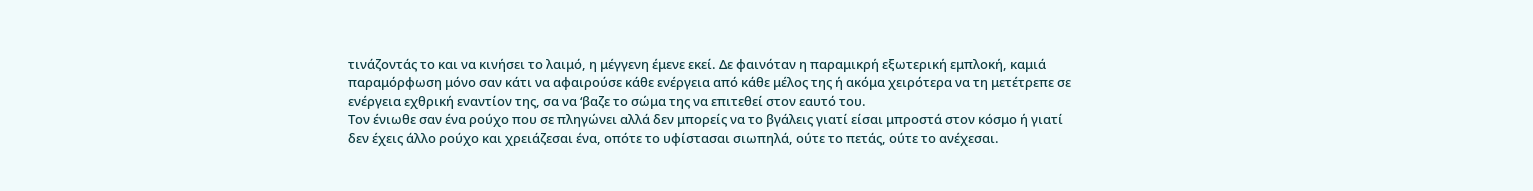τινάζοντάς το και να κινήσει το λαιμό, η μέγγενη έμενε εκεί. Δε φαινόταν η παραμικρή εξωτερική εμπλοκή, καμιά παραμόρφωση μόνο σαν κάτι να αφαιρούσε κάθε ενέργεια από κάθε μέλος της ή ακόμα χειρότερα να τη μετέτρεπε σε ενέργεια εχθρική εναντίον της, σα να ‘βαζε το σώμα της να επιτεθεί στον εαυτό του.
Τον ένιωθε σαν ένα ρούχο που σε πληγώνει αλλά δεν μπορείς να το βγάλεις γιατί είσαι μπροστά στον κόσμο ή γιατί δεν έχεις άλλο ρούχο και χρειάζεσαι ένα, οπότε το υφίστασαι σιωπηλά, ούτε το πετάς, ούτε το ανέχεσαι.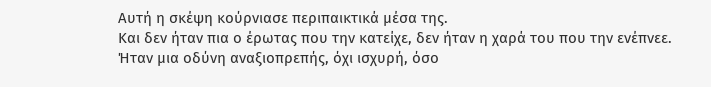Αυτή η σκέψη κούρνιασε περιπαικτικά μέσα της.
Και δεν ήταν πια ο έρωτας που την κατείχε, δεν ήταν η χαρά του που την ενέπνεε. Ήταν μια οδύνη αναξιοπρεπής, όχι ισχυρή, όσο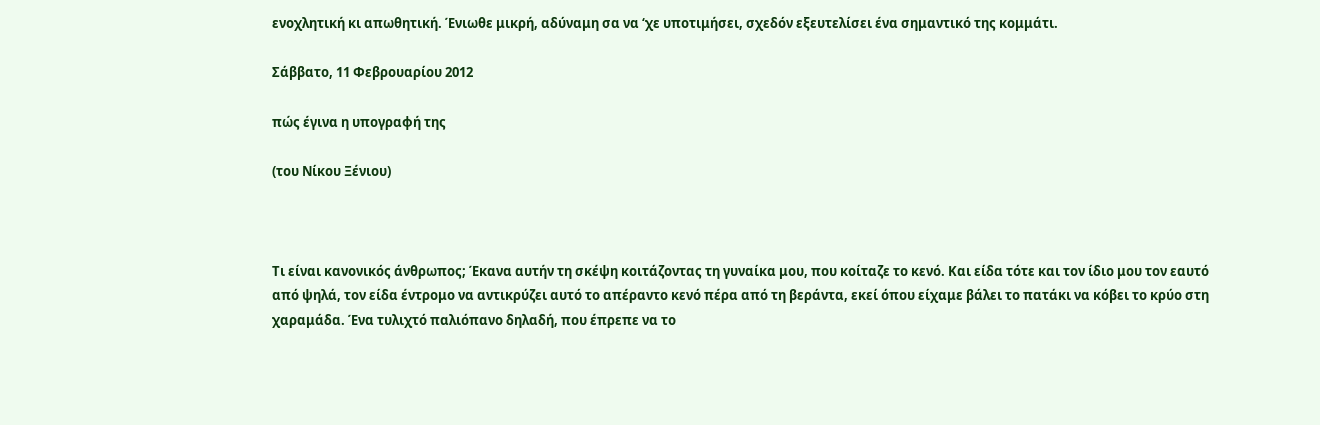ενοχλητική κι απωθητική. Ένιωθε μικρή, αδύναμη σα να ‘χε υποτιμήσει, σχεδόν εξευτελίσει ένα σημαντικό της κομμάτι.

Σάββατο, 11 Φεβρουαρίου 2012

πώς έγινα η υπογραφή της

(του Νίκου Ξένιου)



Τι είναι κανονικός άνθρωπος; Έκανα αυτήν τη σκέψη κοιτάζοντας τη γυναίκα μου, που κοίταζε το κενό. Και είδα τότε και τον ίδιο μου τον εαυτό από ψηλά, τον είδα έντρομο να αντικρύζει αυτό το απέραντο κενό πέρα από τη βεράντα, εκεί όπου είχαμε βάλει το πατάκι να κόβει το κρύο στη χαραμάδα. Ένα τυλιχτό παλιόπανο δηλαδή, που έπρεπε να το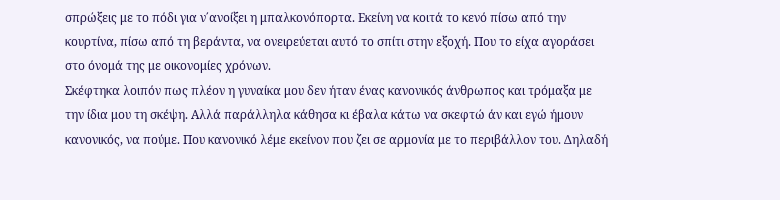σπρώξεις με το πόδι για ν΄ανοίξει η μπαλκονόπορτα. Εκείνη να κοιτά το κενό πίσω από την κουρτίνα, πίσω από τη βεράντα, να ονειρεύεται αυτό το σπίτι στην εξοχή. Που το είχα αγοράσει στο όνομά της με οικονομίες χρόνων.
Σκέφτηκα λοιπόν πως πλέον η γυναίκα μου δεν ήταν ένας κανονικός άνθρωπος και τρόμαξα με την ίδια μου τη σκέψη. Αλλά παράλληλα κάθησα κι έβαλα κάτω να σκεφτώ άν και εγώ ήμουν κανονικός, να πούμε. Που κανονικό λέμε εκείνον που ζει σε αρμονία με το περιβάλλον του. Δηλαδή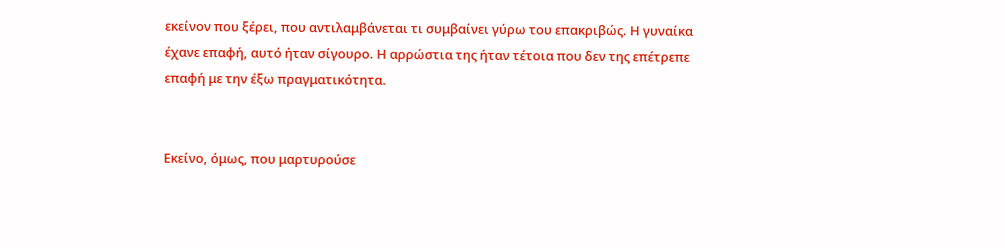εκείνον που ξέρει, που αντιλαμβάνεται τι συμβαίνει γύρω του επακριβώς. Η γυναίκα έχανε επαφή, αυτό ήταν σίγουρο. Η αρρώστια της ήταν τέτοια που δεν της επέτρεπε επαφή με την έξω πραγματικότητα.


Eκείνο, όμως, που μαρτυρούσε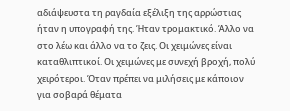αδιάψευστα τη ραγδαία εξέλιξη της αρρώστιας ήταν η υπογραφή της. Ήταν τρομακτικό. Άλλο να στο λέω και άλλο να το ζεις. Οι χειμώνες είναι καταθλιπτικοί. Οι χειμώνες με συνεχή βροχή, πολύ χειρότεροι. Όταν πρέπει να μιλήσεις με κάποιον για σοβαρά θέματα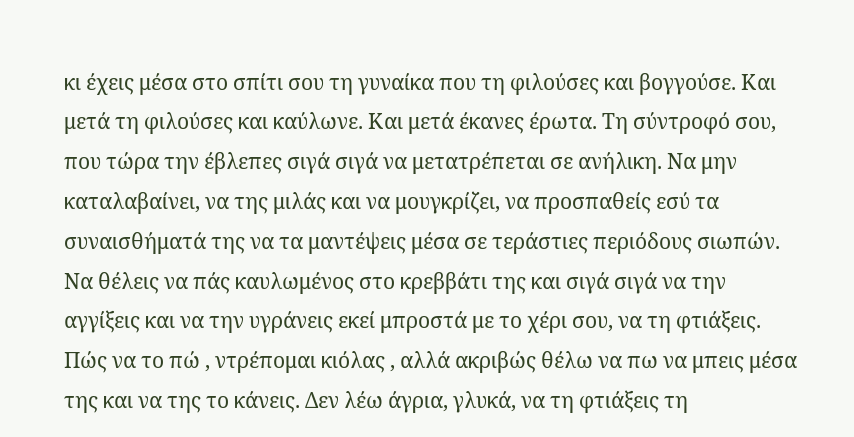κι έχεις μέσα στο σπίτι σου τη γυναίκα που τη φιλούσες και βογγούσε. Και μετά τη φιλούσες και καύλωνε. Και μετά έκανες έρωτα. Τη σύντροφό σου, που τώρα την έβλεπες σιγά σιγά να μετατρέπεται σε ανήλικη. Να μην καταλαβαίνει, να της μιλάς και να μουγκρίζει, να προσπαθείς εσύ τα συναισθήματά της να τα μαντέψεις μέσα σε τεράστιες περιόδους σιωπών. Να θέλεις να πάς καυλωμένος στο κρεββάτι της και σιγά σιγά να την αγγίξεις και να την υγράνεις εκεί μπροστά με το χέρι σου, να τη φτιάξεις. Πώς να το πώ , ντρέπομαι κιόλας , αλλά ακριβώς θέλω να πω να μπεις μέσα της και να της το κάνεις. Δεν λέω άγρια, γλυκά, να τη φτιάξεις τη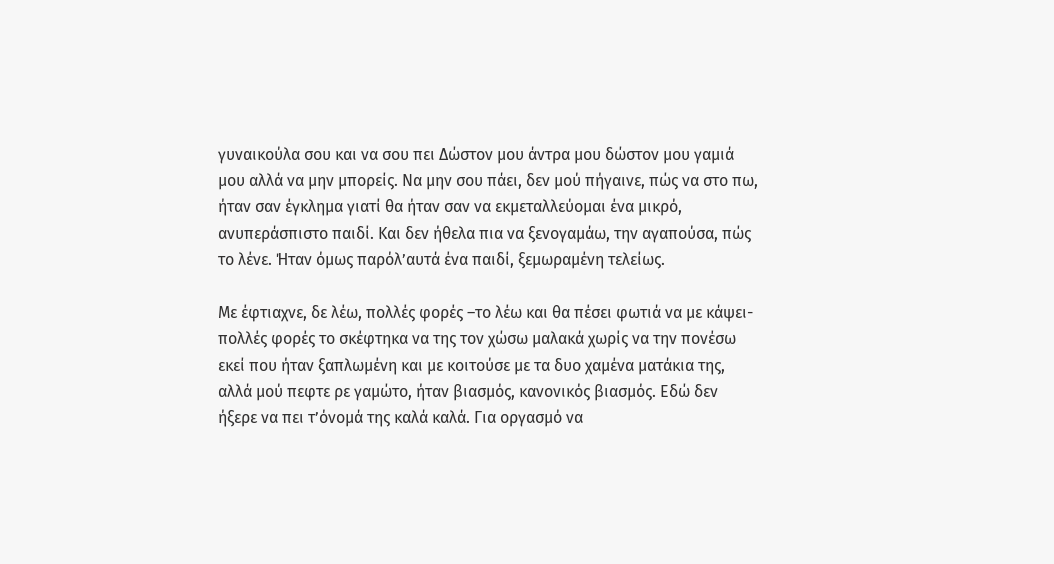γυναικούλα σου και να σου πει Δώστον μου άντρα μου δώστον μου γαμιά μου αλλά να μην μπορείς. Να μην σου πάει, δεν μού πήγαινε, πώς να στο πω, ήταν σαν έγκλημα γιατί θα ήταν σαν να εκμεταλλεύομαι ένα μικρό, ανυπεράσπιστο παιδί. Και δεν ήθελα πια να ξενογαμάω, την αγαπούσα, πώς το λένε. Ήταν όμως παρόλ’αυτά ένα παιδί, ξεμωραμένη τελείως.

Με έφτιαχνε, δε λέω, πολλές φορές –το λέω και θα πέσει φωτιά να με κάψει-πολλές φορές το σκέφτηκα να της τον χώσω μαλακά χωρίς να την πονέσω εκεί που ήταν ξαπλωμένη και με κοιτούσε με τα δυο χαμένα ματάκια της, αλλά μού πεφτε ρε γαμώτο, ήταν βιασμός, κανονικός βιασμός. Εδώ δεν ήξερε να πει τ’όνομά της καλά καλά. Για οργασμό να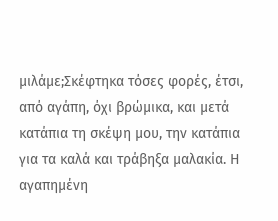μιλάμε;Σκέφτηκα τόσες φορές, έτσι, από αγάπη, όχι βρώμικα, και μετά κατάπια τη σκέψη μου, την κατάπια για τα καλά και τράβηξα μαλακία. Η αγαπημένη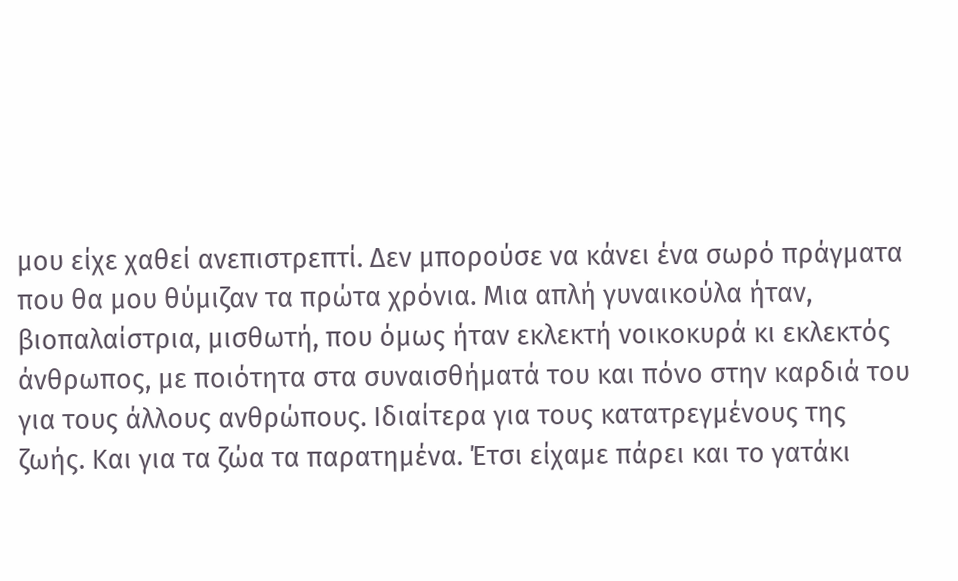μου είχε χαθεί ανεπιστρεπτί. Δεν μπορούσε να κάνει ένα σωρό πράγματα που θα μου θύμιζαν τα πρώτα χρόνια. Μια απλή γυναικούλα ήταν, βιοπαλαίστρια, μισθωτή, που όμως ήταν εκλεκτή νοικοκυρά κι εκλεκτός άνθρωπος, με ποιότητα στα συναισθήματά του και πόνο στην καρδιά του για τους άλλους ανθρώπους. Ιδιαίτερα για τους κατατρεγμένους της ζωής. Και για τα ζώα τα παρατημένα. Έτσι είχαμε πάρει και το γατάκι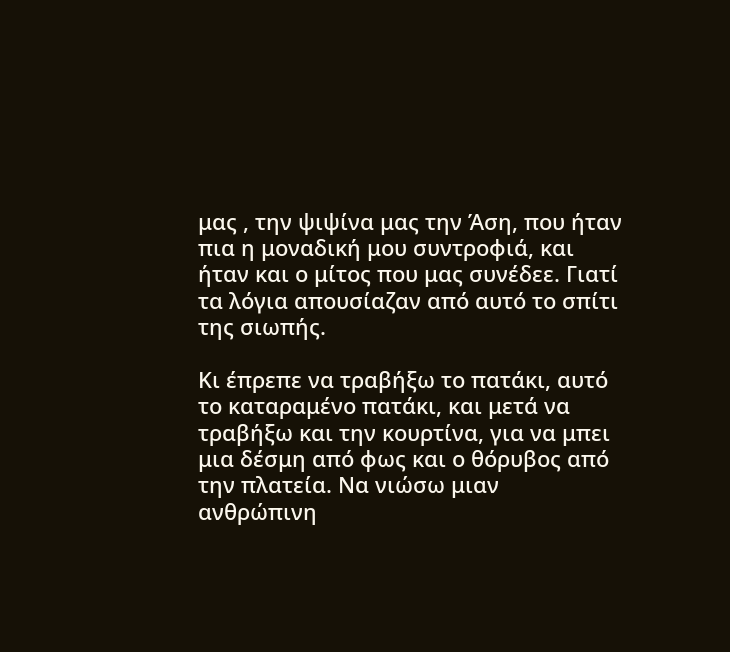μας , την ψιψίνα μας την Άση, που ήταν πια η μοναδική μου συντροφιά, και ήταν και ο μίτος που μας συνέδεε. Γιατί τα λόγια απουσίαζαν από αυτό το σπίτι της σιωπής.

Κι έπρεπε να τραβήξω το πατάκι, αυτό το καταραμένο πατάκι, και μετά να τραβήξω και την κουρτίνα, για να μπει μια δέσμη από φως και ο θόρυβος από την πλατεία. Να νιώσω μιαν ανθρώπινη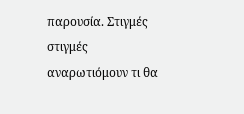παρουσία. Στιγμές στιγμές αναρωτιόμουν τι θα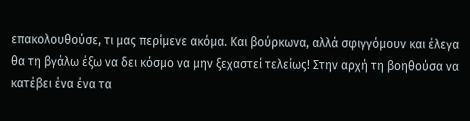επακολουθούσε, τι μας περίμενε ακόμα. Και βούρκωνα, αλλά σφιγγόμουν και έλεγα θα τη βγάλω έξω να δει κόσμο να μην ξεχαστεί τελείως! Στην αρχή τη βοηθούσα να κατέβει ένα ένα τα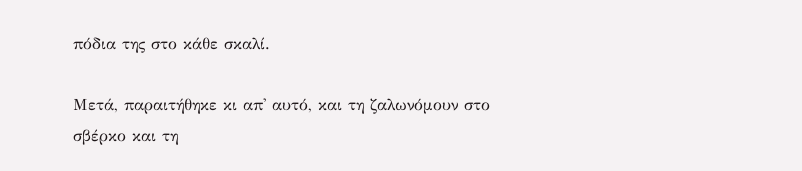πόδια της στο κάθε σκαλί.

Μετά, παραιτήθηκε κι απ' αυτό, και τη ζαλωνόμουν στο σβέρκο και τη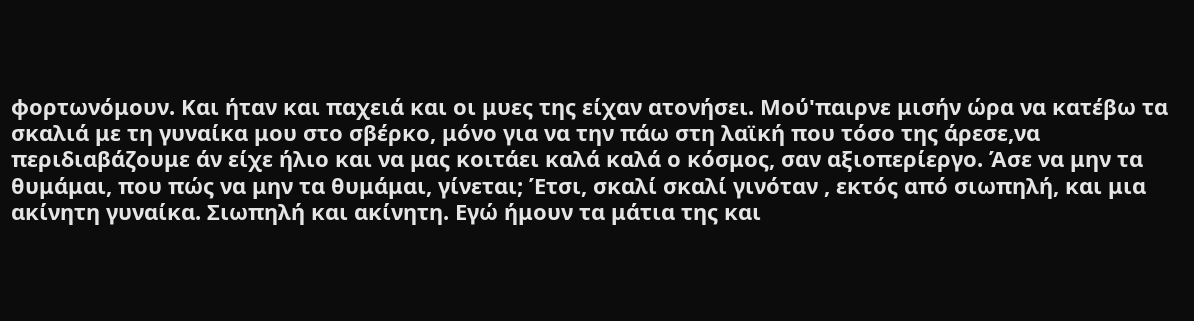φορτωνόμουν. Και ήταν και παχειά και οι μυες της είχαν ατονήσει. Μού'παιρνε μισήν ώρα να κατέβω τα σκαλιά με τη γυναίκα μου στο σβέρκο, μόνο για να την πάω στη λαϊκή που τόσο της άρεσε,να περιδιαβάζουμε άν είχε ήλιο και να μας κοιτάει καλά καλά ο κόσμος, σαν αξιοπερίεργο. Άσε να μην τα θυμάμαι, που πώς να μην τα θυμάμαι, γίνεται; Έτσι, σκαλί σκαλί γινόταν , εκτός από σιωπηλή, και μια ακίνητη γυναίκα. Σιωπηλή και ακίνητη. Εγώ ήμουν τα μάτια της και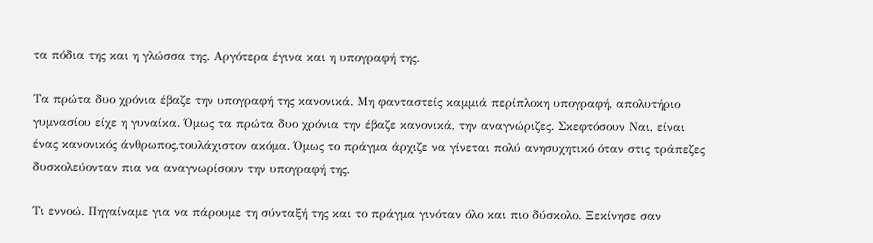τα πόδια της και η γλώσσα της. Αργότερα έγινα και η υπογραφή της.

Τα πρώτα δυο χρόνια έβαζε την υπογραφή της κανονικά. Μη φανταστείς καμμιά περίπλοκη υπογραφή, απολυτήριο γυμνασίου είχε η γυναίκα. Όμως τα πρώτα δυο χρόνια την έβαζε κανονικά, την αναγνώριζες. Σκεφτόσουν Ναι, είναι ένας κανονικός άνθρωπος,τουλάχιστον ακόμα. Όμως το πράγμα άρχιζε να γίνεται πολύ ανησυχητικό όταν στις τράπεζες δυσκολεύονταν πια να αναγνωρίσουν την υπογραφή της.

Τι εννοώ. Πηγαίναμε για να πάρουμε τη σύνταξή της και το πράγμα γινόταν όλο και πιο δύσκολο. Ξεκίνησε σαν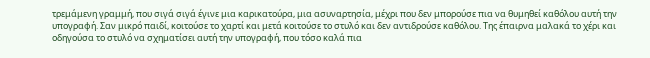τρεμάμενη γραμμή, που σιγά σιγά έγινε μια καρικατούρα, μια ασυναρτησία, μέχρι που δεν μπορούσε πια να θυμηθεί καθόλου αυτή την υπογραφή. Σαν μικρό παιδί, κοιτούσε το χαρτί και μετά κοιτούσε το στυλό και δεν αντιδρούσε καθόλου. Της έπαιρνα μαλακά το χέρι και οδηγούσα το στυλό να σχηματίσει αυτή την υπογραφή, που τόσο καλά πια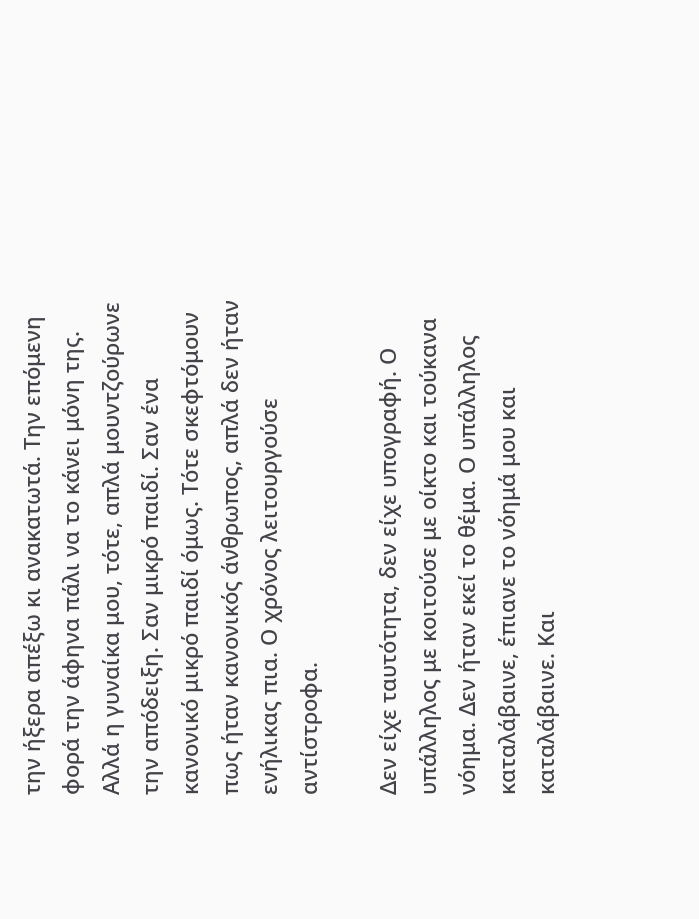την ήξερα απέξω κι ανακατωτά. Την επόμενη φορά την άφηνα πάλι να το κάνει μόνη της. Αλλά η γυναίκα μου, τότε, απλά μουντζούρωνε την απόδειξη. Σαν μικρό παιδί. Σαν ένα κανονικό μικρό παιδί όμως. Τότε σκεφτόμουν πως ήταν κανονικός άνθρωπος, απλά δεν ήταν ενήλικας πια. Ο χρόνος λειτουργούσε αντίστροφα.

Δεν είχε ταυτότητα, δεν είχε υπογραφή. Ο υπάλληλος με κοιτούσε με οίκτο και τούκανα νόημα. Δεν ήταν εκεί το θέμα. Ο υπάλληλος καταλάβαινε, έπιανε το νόημά μου και καταλάβαινε. Και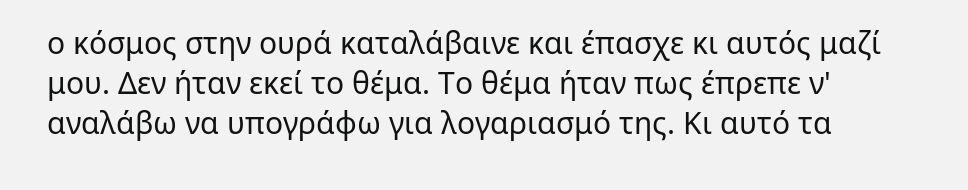ο κόσμος στην ουρά καταλάβαινε και έπασχε κι αυτός μαζί μου. Δεν ήταν εκεί το θέμα. Το θέμα ήταν πως έπρεπε ν' αναλάβω να υπογράφω για λογαριασμό της. Κι αυτό τα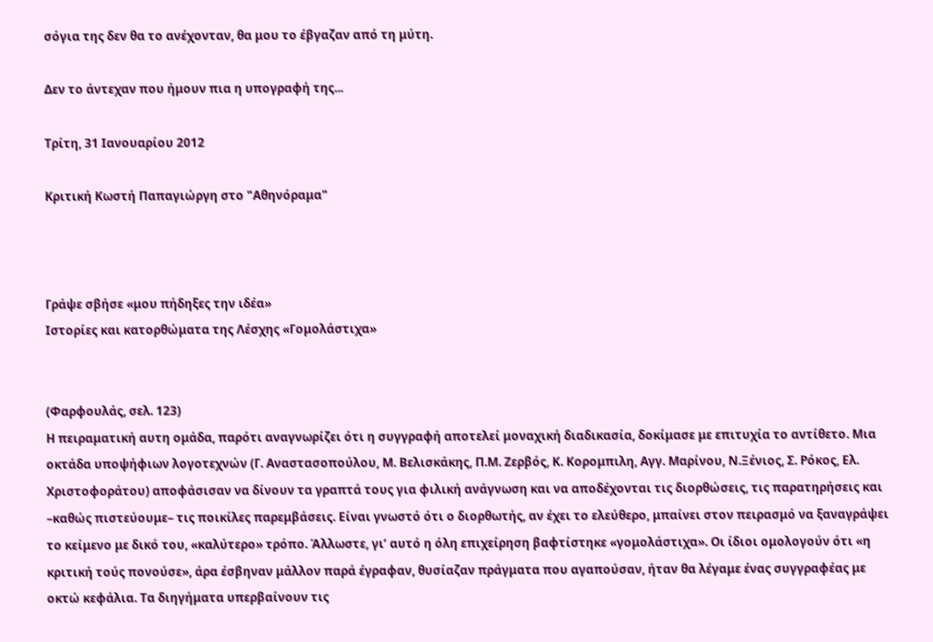σόγια της δεν θα το ανέχονταν, θα μου το έβγαζαν από τη μύτη.

Δεν το άντεχαν που ήμουν πια η υπογραφή της...

Τρίτη, 31 Ιανουαρίου 2012

Κριτική Κωστή Παπαγιώργη στο "Αθηνόραμα"



Γράψε σβήσε «μου πήδηξες την ιδέα»
Ιστορίες και κατορθώματα της Λέσχης «Γομολάστιχα»


(Φαρφουλάς, σελ. 123)
Η πειραματική αυτη ομάδα, παρότι αναγνωρίζει ότι η συγγραφή αποτελεί μοναχική διαδικασία, δοκίμασε με επιτυχία το αντίθετο. Μια οκτάδα υποψήφιων λογοτεχνών (Γ. Αναστασοπούλου, Μ. Βελισκάκης, Π.Μ. Ζερβός, Κ. Κορομπιλη, Αγγ. Μαρίνου, Ν.Ξένιος, Σ. Ρόκος, Ελ. Χριστοφοράτου) αποφάσισαν να δίνουν τα γραπτά τους για φιλική ανάγνωση και να αποδέχονται τις διορθώσεις, τις παρατηρήσεις και –καθώς πιστεύουμε– τις ποικίλες παρεμβάσεις. Είναι γνωστό ότι ο διορθωτής, αν έχει το ελεύθερο, μπαίνει στον πειρασμό να ξαναγράψει το κείμενο με δικό του, «καλύτερο» τρόπο. Άλλωστε, γι’ αυτό η όλη επιχείρηση βαφτίστηκε «γομολάστιχα». Οι ίδιοι ομολογούν ότι «η κριτική τούς πονούσε», άρα έσβηναν μάλλον παρά έγραφαν, θυσίαζαν πράγματα που αγαπούσαν, ήταν θα λέγαμε ένας συγγραφέας με οκτώ κεφάλια. Τα διηγήματα υπερβαίνουν τις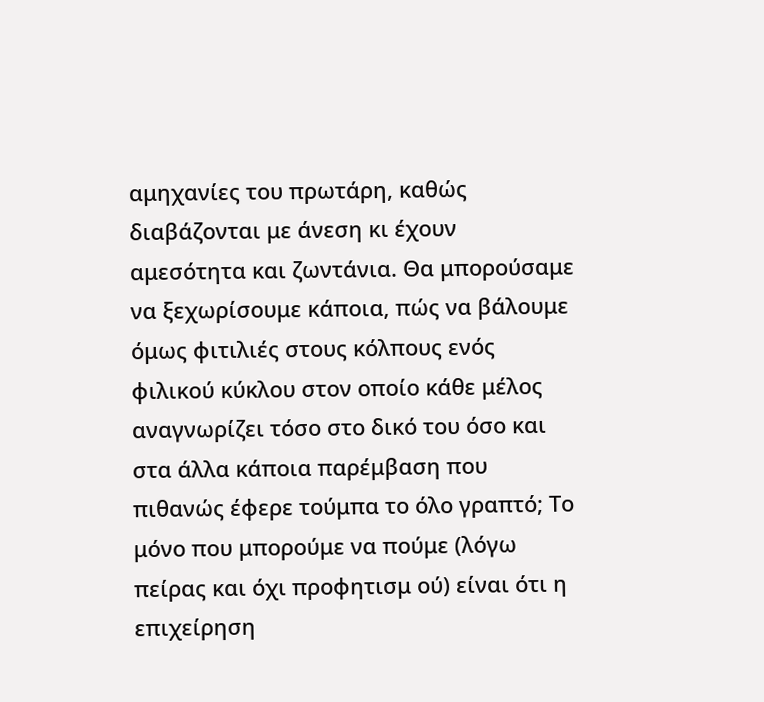αμηχανίες του πρωτάρη, καθώς διαβάζονται με άνεση κι έχουν αμεσότητα και ζωντάνια. Θα μπορούσαμε να ξεχωρίσουμε κάποια, πώς να βάλουμε όμως φιτιλιές στους κόλπους ενός φιλικού κύκλου στον οποίο κάθε μέλος αναγνωρίζει τόσο στο δικό του όσο και στα άλλα κάποια παρέμβαση που πιθανώς έφερε τούμπα το όλο γραπτό; Το μόνο που μπορούμε να πούμε (λόγω πείρας και όχι προφητισμ ού) είναι ότι η επιχείρηση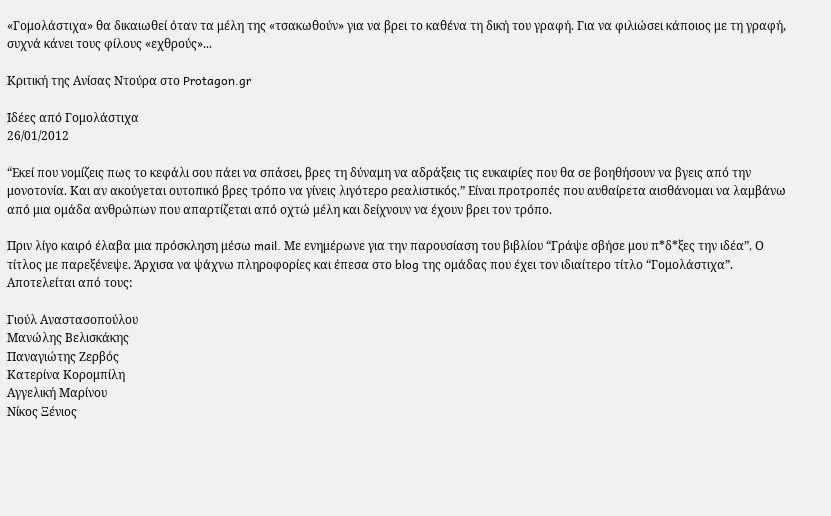«Γομολάστιχα» θα δικαιωθεί όταν τα μέλη της «τσακωθούν» για να βρει το καθένα τη δική του γραφή. Για να φιλιώσει κάποιος με τη γραφή, συχνά κάνει τους φίλους «εχθρούς»...

Κριτική της Ανίσας Ντούρα στο Protagon.gr

Ιδέες από Γομολάστιχα
26/01/2012

“Εκεί που νομίζεις πως το κεφάλι σου πάει να σπάσει, βρες τη δύναμη να αδράξεις τις ευκαιρίες που θα σε βοηθήσουν να βγεις από την μονοτονία. Και αν ακούγεται ουτοπικό βρες τρόπο να γίνεις λιγότερο ρεαλιστικός.” Είναι προτροπές που αυθαίρετα αισθάνομαι να λαμβάνω από μια ομάδα ανθρώπων που απαρτίζεται από οχτώ μέλη και δείχνουν να έχουν βρει τον τρόπο.

Πριν λίγο καιρό έλαβα μια πρόσκληση μέσω mail. Με ενημέρωνε για την παρουσίαση του βιβλίου “Γράψε σβήσε μου π*δ*ξες την ιδέα”. Ο τίτλος με παρεξένεψε. Άρχισα να ψάχνω πληροφορίες και έπεσα στο blog της ομάδας που έχει τον ιδιαίτερο τίτλο “Γομολάστιχα”. Αποτελείται από τους:

Γιούλ Αναστασοπούλου
Μανώλης Βελισκάκης
Παναγιώτης Ζερβός
Κατερίνα Κορομπίλη
Αγγελική Μαρίνου
Νίκος Ξένιος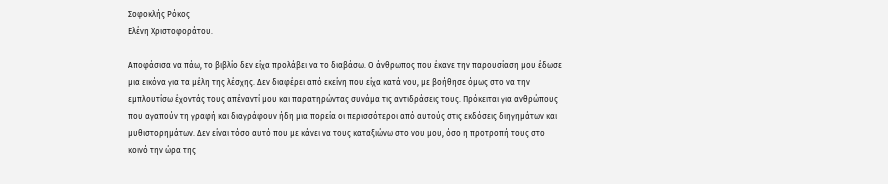Σοφοκλής Ρόκος
Ελένη Χριστοφοράτου.

Αποφάσισα να πάω, το βιβλίο δεν είχα προλάβει να το διαβάσω. Ο άνθρωπος που έκανε την παρουσίαση μου έδωσε μια εικόνα για τα μέλη της λέσχης. Δεν διαφέρει από εκείνη που είχα κατά νου, με βοήθησε όμως στο να την εμπλουτίσω έχοντάς τους απέναντί μου και παρατηρώντας συνάμα τις αντιδράσεις τους. Πρόκειται για ανθρώπους που αγαπούν τη γραφή και διαγράφουν ήδη μια πορεία οι περισσότεροι από αυτούς στις εκδόσεις διηγημάτων και μυθιστορημάτων. Δεν είναι τόσο αυτό που με κάνει να τους καταξιώνω στο νου μου, όσο η προτροπή τους στο κοινό την ώρα της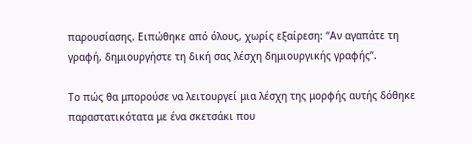παρουσίασης. Ειπώθηκε από όλους, χωρίς εξαίρεση: “Αν αγαπάτε τη γραφή, δημιουργήστε τη δική σας λέσχη δημιουργικής γραφής”.

Το πώς θα μπορούσε να λειτουργεί μια λέσχη της μορφής αυτής δόθηκε παραστατικότατα με ένα σκετσάκι που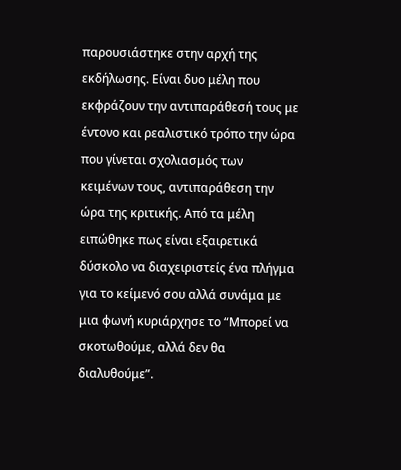παρουσιάστηκε στην αρχή της εκδήλωσης. Είναι δυο μέλη που εκφράζουν την αντιπαράθεσή τους με έντονο και ρεαλιστικό τρόπο την ώρα που γίνεται σχολιασμός των κειμένων τους, αντιπαράθεση την ώρα της κριτικής. Από τα μέλη ειπώθηκε πως είναι εξαιρετικά δύσκολο να διαχειριστείς ένα πλήγμα για το κείμενό σου αλλά συνάμα με μια φωνή κυριάρχησε το “Μπορεί να σκοτωθούμε, αλλά δεν θα διαλυθούμε”.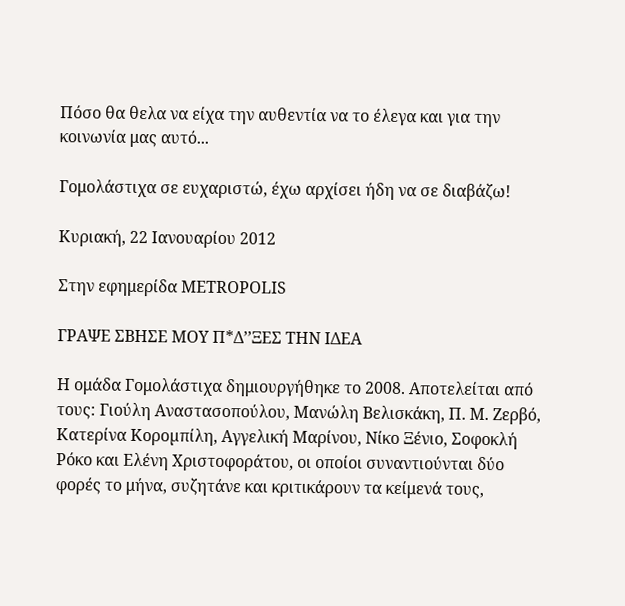Πόσο θα θελα να είχα την αυθεντία να το έλεγα και για την κοινωνία μας αυτό...

Γομολάστιχα σε ευχαριστώ, έχω αρχίσει ήδη να σε διαβάζω!

Κυριακή, 22 Ιανουαρίου 2012

Στην εφημερίδα METROPOLIS

ΓΡΑΨΕ ΣΒΗΣΕ ΜΟΥ Π*Δ’’ΞΕΣ ΤΗΝ ΙΔΕΑ

Η ομάδα Γομολάστιχα δημιουργήθηκε το 2008. Αποτελείται από τους: Γιούλη Αναστασοπούλου, Μανώλη Βελισκάκη, Π. Μ. Ζερβό, Κατερίνα Κοροµπίλη, Αγγελική Μαρίνου, Νίκο Ξένιο, Σοφοκλή Ρόκο και Ελένη Χριστοφοράτου, οι οποίοι συναντιούνται δύο φορές το μήνα, συζητάνε και κριτικάρουν τα κείμενά τους,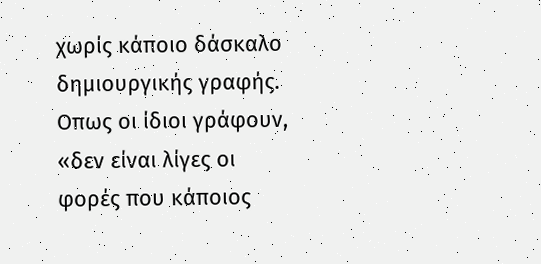χωρίς κάποιο δάσκαλο δημιουργικής γραφής. Οπως οι ίδιοι γράφουν, «δεν είναι λίγες οι φορές που κάποιος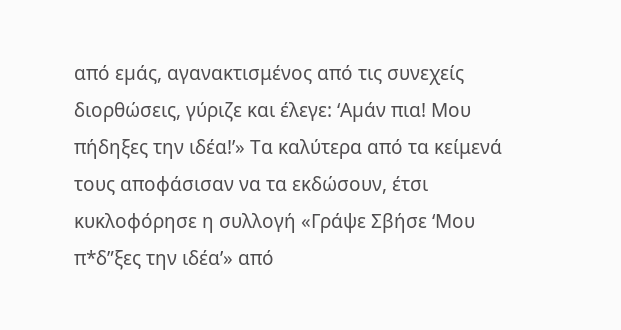από εµάς, αγανακτισμένος από τις συνεχείς διορθώσεις, γύριζε και έλεγε: ‘Αµάν πια! Μου πήδηξες την ιδέα!’» Τα καλύτερα από τα κείμενά τους αποφάσισαν να τα εκδώσουν, έτσι κυκλοφόρησε η συλλογή «Γράψε Σβήσε ‘Μου π*δ”ξες την ιδέα’» από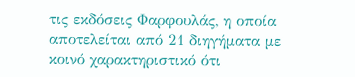τις εκδόσεις Φαρφουλάς, η οποία αποτελείται από 21 διηγήματα με κοινό χαρακτηριστικό ότι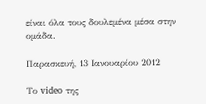είναι όλα τους δουλεμένα μέσα στην ομάδα.

Παρασκευή, 13 Ιανουαρίου 2012

Το video της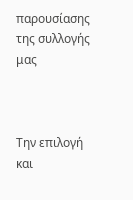παρουσίασης της συλλογής μας



Την επιλογή και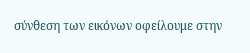σύνθεση των εικόνων οφείλουμε στην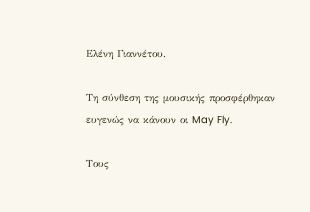Ελένη Γιαννέτου.

Τη σύνθεση της μουσικής προσφέρθηκαν ευγενώς να κάνουν οι May Fly.

Τους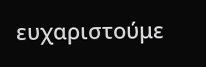ευχαριστούμε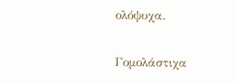ολόψυχα.

Γομολάστιχα